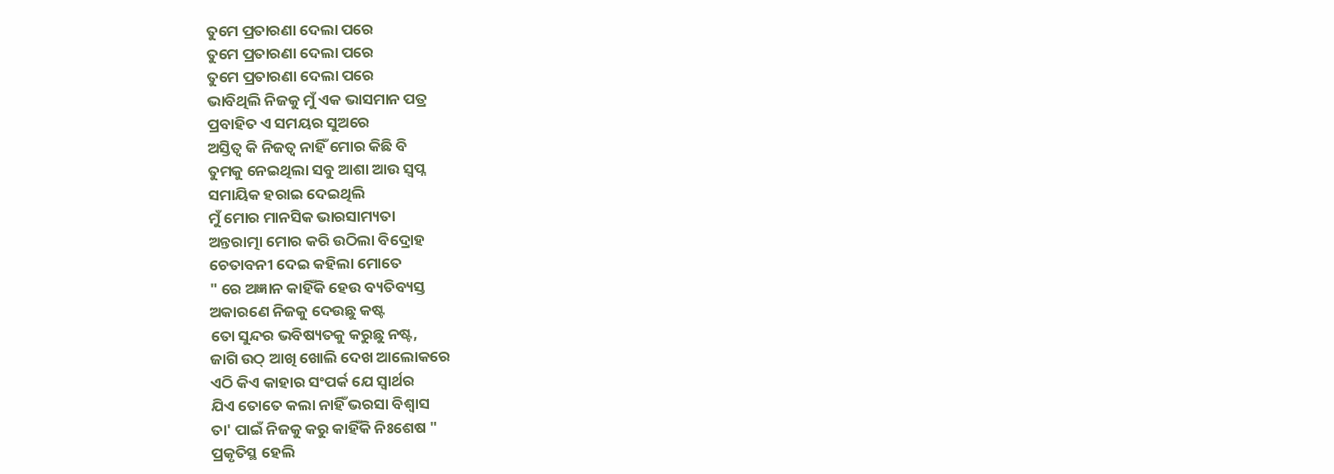ତୁମେ ପ୍ରତାରଣା ଦେଲା ପରେ
ତୁମେ ପ୍ରତାରଣା ଦେଲା ପରେ
ତୁମେ ପ୍ରତାରଣା ଦେଲା ପରେ
ଭାବିଥିଲି ନିଜକୁ ମୁଁ ଏକ ଭାସମାନ ପତ୍ର
ପ୍ରବାହିତ ଏ ସମୟର ସୁଅରେ
ଅସ୍ତିତ୍ବ କି ନିଜତ୍ବ ନାହିଁ ମୋର କିଛି ବି
ତୁମକୁ ନେଇଥିଲା ସବୁ ଆଶା ଆଉ ସ୍ବପ୍ନ
ସମାୟିକ ହରାଇ ଦେଇଥିଲି
ମୁଁ ମୋର ମାନସିକ ଭାରସାମ୍ୟତା
ଅନ୍ତରାତ୍ମା ମୋର କରି ଉଠିଲା ବିଦ୍ରୋହ
ଚେତାବନୀ ଦେଇ କହିଲା ମୋତେ
" ରେ ଅଜ୍ଞାନ କାହିଁକି ହେଉ ବ୍ୟତିବ୍ୟସ୍ତ
ଅକାରଣେ ନିଜକୁ ଦେଉଛୁ କଷ୍ଟ
ତୋ ସୁନ୍ଦର ଭବିଷ୍ୟତକୁ କରୁଛୁ ନଷ୍ଟ,
ଜାଗି ଉଠ୍ ଆଖି ଖୋଲି ଦେଖ ଆଲୋକରେ
ଏଠି କିଏ କାହାର ସଂପର୍କ ଯେ ସ୍ଵାର୍ଥର
ଯିଏ ତୋତେ କଲା ନାହିଁ ଭରସା ବିଶ୍ଵାସ
ତା' ପାଇଁ ନିଜକୁ କରୁ କାହିଁକି ନିଃଶେଷ "
ପ୍ରକୃତିସ୍ଥ ହେଲି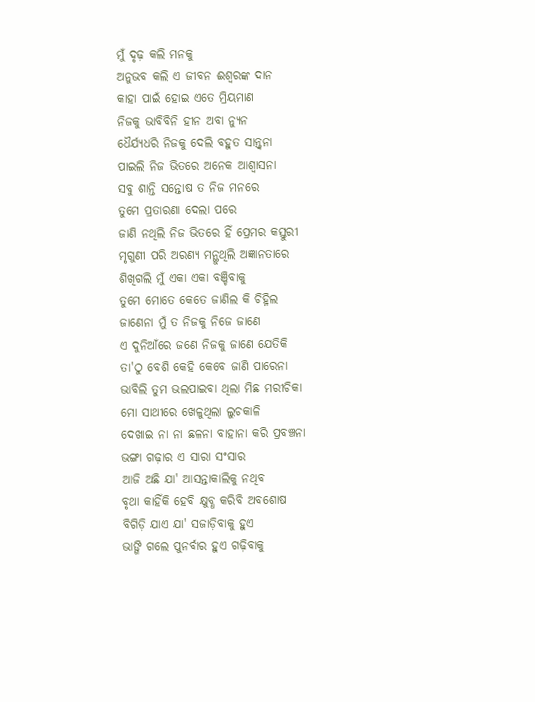ମୁଁ ଦୃଢ଼ କଲି ମନକୁ
ଅନୁଭବ କଲି ଏ ଜୀବନ ଈଶ୍ଵରଙ୍କ ଦାନ
କାହା ପାଇଁ ହୋଇ ଏତେ ମ୍ରିୟମାଣ
ନିଜକୁ ଭାବିବିନି ହୀନ ଅବା ନ୍ୟୁନ
ଧୈର୍ଯ୍ୟଧରି ନିଜକୁ ଦେଲି ବହୁତ ସାନ୍ତ୍ଵନା
ପାଇଲି ନିଜ ଭିତରେ ଅନେକ ଆଶ୍ଵାସନା
ସବୁ ଶାନ୍ତି ସନ୍ତୋଷ ତ ନିଜ ମନରେ
ତୁମେ ପ୍ରତାରଣା ଦେଲା ପରେ
ଜାଣି ନଥିଲି ନିଜ ଭିତରେ ହିଁ ପ୍ରେମର କସ୍ତୁରୀ
ମୃଗୁଣୀ ପରି ଅରଣ୍ୟ ମନ୍ଥୁଥିଲି ଅଜ୍ଞାନତାରେ
ଶିଖିଗଲି ମୁଁ ଏକା ଏକା ବଞ୍ଚିବାକୁ
ତୁମେ ମୋତେ କେତେ ଜାଣିଲ କି ଚିହ୍ନିଲ
ଜାଣେନା ମୁଁ ତ ନିଜକୁ ନିଜେ ଜାଣେ
ଏ ଦୁନିଆଁରେ ଜଣେ ନିଜକୁ ଜାଣେ ଯେତିକି
ତା'ଠୁ ବେଶି କେହି କେବେ ଜାଣି ପାରେନା
ଭାବିଲି ତୁମ ଭଲପାଇବା ଥିଲା ମିଛ ମରୀଚିକା
ମୋ ସାଥୀରେ ଖେଳୁଥିଲା ଲୁଚକାଳି
ଦେଖାଇ ନା ନା ଛଳନା ବାହାନା କରି ପ୍ରବଞ୍ଚନା
ଭଙ୍ଗା ଗଢ଼ାର ଏ ସାରା ସଂସାର
ଆଜି ଅଛି ଯା' ଆସନ୍ତାକାଲିକୁ ନଥିବ
ବୃଥା କାହିଁକି ହେବି କ୍ଷୁବ୍ଧ କରିବି ଅବଶୋଷ
ବିଗିଡ଼ି ଯାଏ ଯା' ସଜାଡ଼ିବାକୁ ହୁଏ
ଭାଙ୍ଗି ଗଲେ ପୁନର୍ବାର ହୁଏ ଗଢ଼ିବାକୁ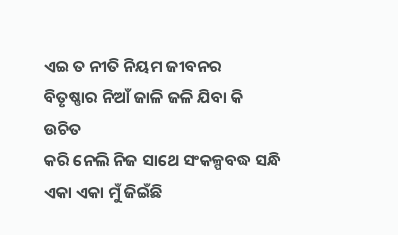ଏଇ ତ ନୀତି ନିୟମ ଜୀବନର
ବିତୃଷ୍ଣାର ନିଆଁ ଜାଳି ଜଳି ଯିବା କି ଉଚିତ
କରି ନେଲି ନିଜ ସାଥେ ସଂକଳ୍ପବଦ୍ଧ ସନ୍ଧି
ଏକା ଏକା ମୁଁ ଜିଇଁଛି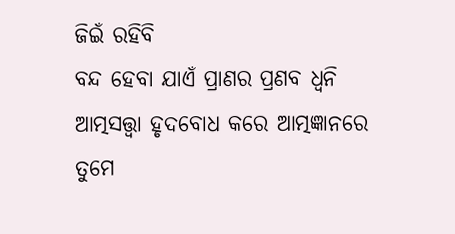ଜିଇଁ ରହିବି
ବନ୍ଦ ହେବା ଯାଏଁ ପ୍ରାଣର ପ୍ରଣବ ଧ୍ଵନି
ଆତ୍ମସତ୍ତ୍ଵା ହୃଦବୋଧ କରେ ଆତ୍ମଜ୍ଞାନରେ
ତୁମେ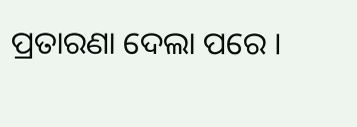ପ୍ରତାରଣା ଦେଲା ପରେ ।